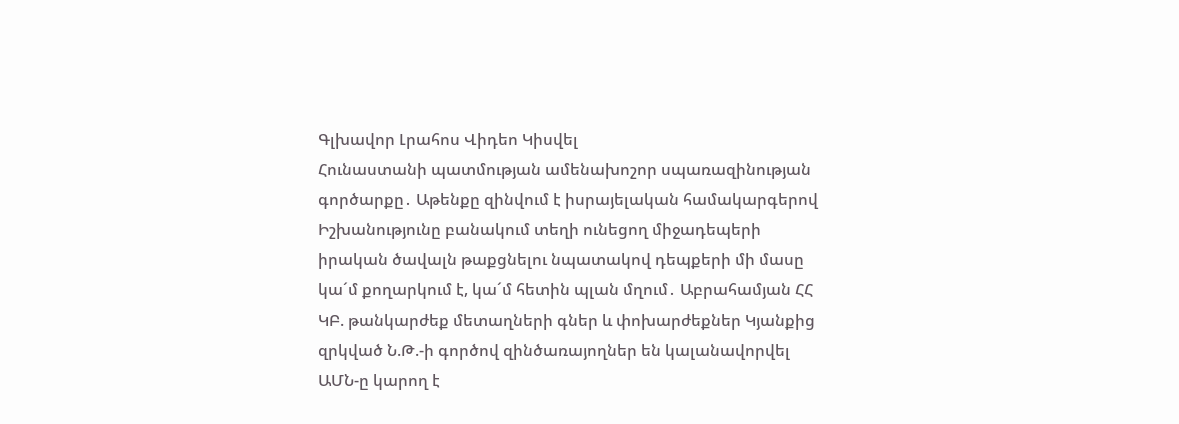Գլխավոր Լրահոս Վիդեո Կիսվել
Հունաստանի պատմության ամենախոշոր սպառազինության գործարքը․ Աթենքը զինվում է իսրայելական համակարգերով Իշխանությունը բանակում տեղի ունեցող միջադեպերի իրական ծավալն թաքցնելու նպատակով դեպքերի մի մասը կա´մ քողարկում է, կա´մ հետին պլան մղում․ Աբրահամյան ՀՀ ԿԲ. թանկարժեք մետաղների գներ և փոխարժեքներ Կյանքից զրկված Ն.Թ.-ի գործով զինծառայողներ են կալանավորվել ԱՄՆ-ը կարող է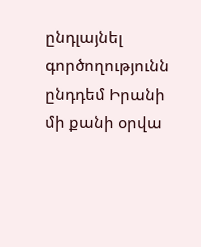ընդլայնել գործողությունն ընդդեմ Իրանի մի քանի օրվա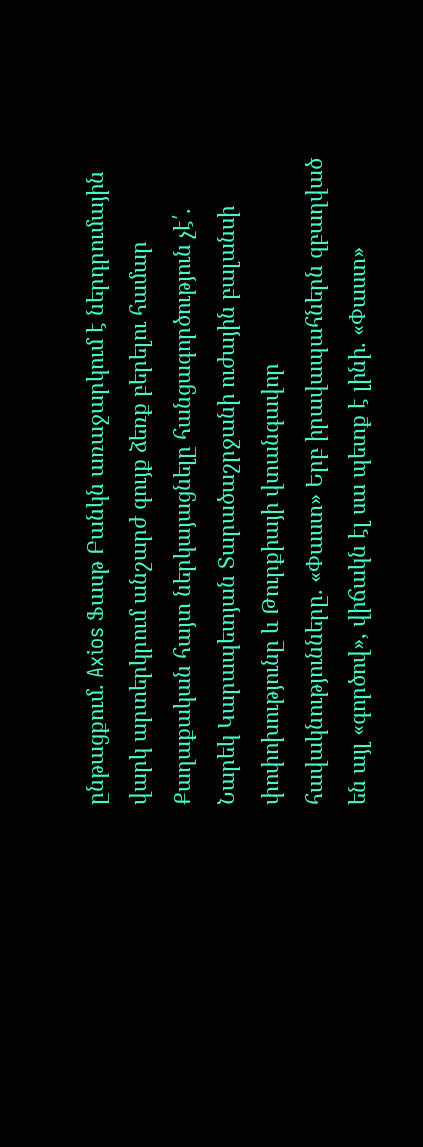ընթացքում. Axios Ֆասթ Բանկն առաջարկում է ներդրումային վարկ արտերկրում անշարժ գույք ձեռք բերելու համար Քաղաքական հայտ ներկայացնելը հանցագործություն չէ՛. Նարեկ Կարապետյան Տարածաշրջանի ուժային բալանսի փոփոխությունը և Թուրքիայի վտանգավոր հավակնությունները. «Փաստ» Երբ իրավապահներն զբաղված են այլ «գործով», վիճակն էլ սա պետք է լինի. «Փաստ»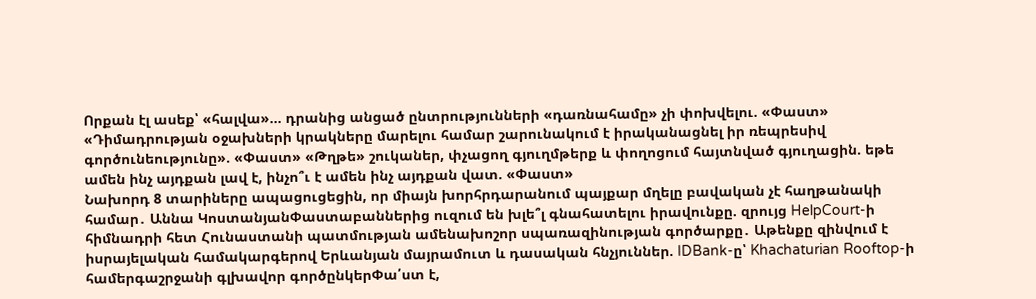Որքան էլ ասեք՝ «հալվա»... դրանից անցած ընտրությունների «դառնահամը» չի փոխվելու. «Փաստ» «Դիմադրության օջախների կրակները մարելու համար շարունակում է իրականացնել իր ռեպրեսիվ գործունեությունը». «Փաստ» «Թղթե» շուկաներ, փչացող գյուղմթերք և փողոցում հայտնված գյուղացին. եթե ամեն ինչ այդքան լավ է, ինչո՞ւ է ամեն ինչ այդքան վատ. «Փաստ»
Նախորդ 8 տարիները ապացուցեցին, որ միայն խորհրդարանում պայքար մղելը բավական չէ հաղթանակի համար․ Աննա ԿոստանյանՓաստաբաններից ուզում են խլե՞լ գնահատելու իրավունքը. զրույց HelpCourt-ի հիմնադրի հետ Հունաստանի պատմության ամենախոշոր սպառազինության գործարքը․ Աթենքը զինվում է իսրայելական համակարգերով Երևանյան մայրամուտ և դասական հնչյուններ. IDBank-ը՝ Khachaturian Rooftop-ի համերգաշրջանի գլխավոր գործընկերՓա՛ստ է,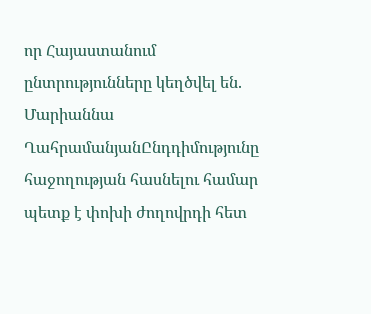որ Հայաստանում ընտրությունները կեղծվել են. Մարիաննա ՂահրամանյանԸնդդիմությունը հաջողության հասնելու համար պետք է փոխի ժողովրդի հետ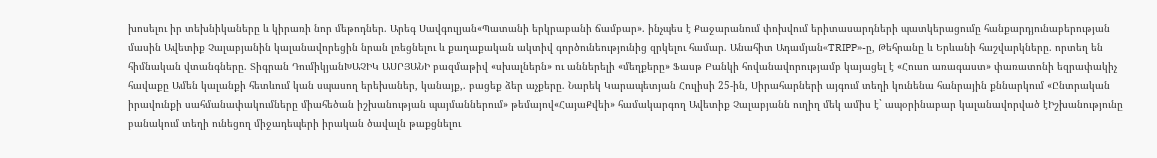խոսելու իր տեխնիկաները և կիրառի նոր մեթոդներ. Արեգ Սավգուլյան«Պատանի երկրաբանի ճամբար». ինչպես է Քաջարանում փոխվում երիտասարդների պատկերացումը հանքարդյունաբերության մասին Ավետիք Չալաբյանին կալանավորեցին նրան լռեցնելու և քաղաքական ակտիվ գործունեությունից զրկելու համար. Անահիտ Ադամյան«TRIPP»-ը, Թեհրանը և Երևանի հաշվարկները. որտեղ են հիմնական վտանգները. Տիգրան ԴումիկյանԽԱՉԻԿ ԱՍՐՅԱՆԻ բազմաթիվ «սխալներն» ու աններելի «մեղքերը» Ֆասթ Բանկի հովանավորությամբ կայացել է «Հուսո առագաստ» փառատոնի եզրափակիչ հավաքը Ամեն կալանքի հետևում կան սպասող երեխաներ, կանայք,. բացեք ձեր աչքերը. Նարեկ Կարապետյան Հուլիսի 25-ին, Սիրահարների այգում տեղի կունենա հանրային քննարկում «Ընտրական իրավունքի սահմանափակումները միահեծան իշխանության պայմաններում» թեմայով«ՀայաՔվեի» համակարգող Ավետիք Չալաբյանն ուղիղ մեկ ամիս է` ապօրինաբար կալանավորված էԻշխանությունը բանակում տեղի ունեցող միջադեպերի իրական ծավալն թաքցնելու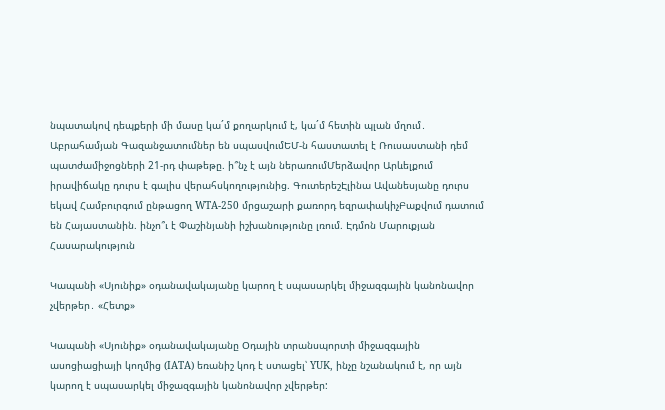նպատակով դեպքերի մի մասը կա´մ քողարկում է, կա´մ հետին պլան մղում․ Աբրահամյան Գազանջատումներ են սպասվումԵՄ-ն հաստատել է Ռուսաստանի դեմ պատժամիջոցների 21-րդ փաթեթը. ի՞նչ է այն ներառումՄերձավոր Արևելքում իրավիճակը դուրս է գալիս վերահսկողությունից. ԳուտերեշԷլինա Ավանեսյանը դուրս եկավ Համբուրգում ընթացող WTA-250 մրցաշարի քառորդ եզրափակիչԲաքվում դատում են Հայաստանին. ինչո՞ւ է Փաշինյանի իշխանությունը լռում. Էդմոն Մարուքյան
Հասարակություն

Կապանի «Սյունիք» օդանավակայանը կարող է սպասարկել միջազգային կանոնավոր չվերթեր․ «Հետք»

Կապանի «Սյունիք» օդանավակայանը Օդային տրանսպորտի միջազգային ասոցիացիայի կողմից (IATA) եռանիշ կոդ է ստացել՝ YUK, ինչը նշանակում է, որ այն կարող է սպասարկել միջազգային կանոնավոր չվերթեր: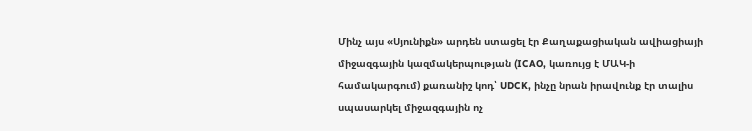Մինչ այս «Սյունիքն» արդեն ստացել էր Քաղաքացիական ավիացիայի միջազգային կազմակերպության (ICAO, կառույց է ՄԱԿ-ի համակարգում) քառանիշ կոդ՝ UDCK, ինչը նրան իրավունք էր տալիս սպասարկել միջազգային ոչ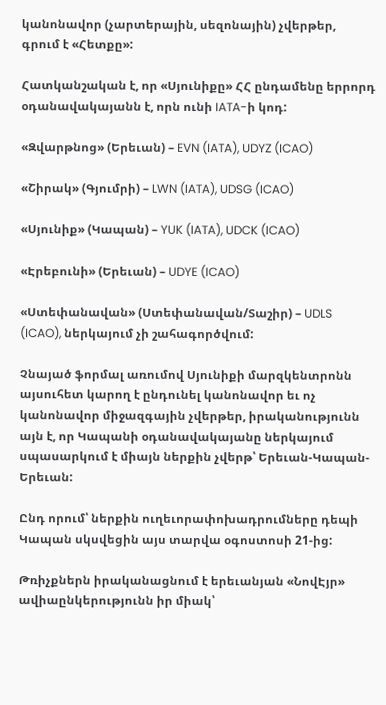կանոնավոր (չարտերային, սեզոնային) չվերթեր, գրում է «Հետքը»:

Հատկանշական է, որ «Սյունիքը» ՀՀ ընդամենը երրորդ օդանավակայանն է, որն ունի IATA-ի կոդ:

«Զվարթնոց» (Երեւան) – EVN (IATA), UDYZ (ICAO)

«Շիրակ» (Գյումրի) – LWN (IATA), UDSG (ICAO)

«Սյունիք» (Կապան) – YUK (IATA), UDCK (ICAO)

«Էրեբունի» (Երեւան) – UDYE (ICAO)

«Ստեփանավան» (Ստեփանավան/Տաշիր) – UDLS (ICAO), ներկայում չի շահագործվում:

Չնայած ֆորմալ առումով Սյունիքի մարզկենտրոնն այսուհետ կարող է ընդունել կանոնավոր եւ ոչ կանոնավոր միջազգային չվերթեր, իրականությունն այն է, որ Կապանի օդանավակայանը ներկայում սպասարկում է միայն ներքին չվերթ՝ Երեւան-Կապան-Երեւան:

Ընդ որում՝ ներքին ուղեւորափոխադրումները դեպի Կապան սկսվեցին այս տարվա օգոստոսի 21-ից:

Թռիչքներն իրականացնում է երեւանյան «ՆովԷյր» ավիաընկերությունն իր միակ՝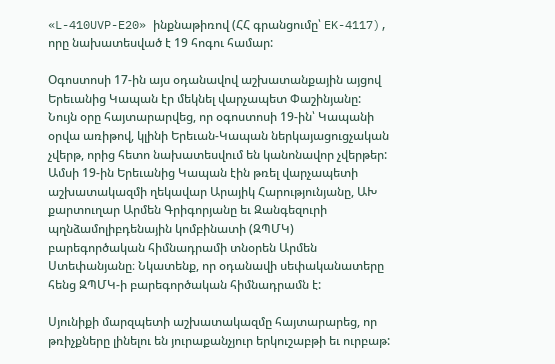«L-410UVP-E20» ինքնաթիռով (ՀՀ գրանցումը՝ EK-4117), որը նախատեսված է 19 հոգու համար:

Օգոստոսի 17-ին այս օդանավով աշխատանքային այցով Երեւանից Կապան էր մեկնել վարչապետ Փաշինյանը: Նույն օրը հայտարարվեց, որ օգոստոսի 19-ին՝ Կապանի օրվա առիթով, կլինի Երեւան-Կապան ներկայացուցչական չվերթ, որից հետո նախատեսվում են կանոնավոր չվերթեր: Ամսի 19-ին Երեւանից Կապան էին թռել վարչապետի աշխատակազմի ղեկավար Արայիկ Հարությունյանը, ԱԽ քարտուղար Արմեն Գրիգորյանը եւ Զանգեզուրի պղնձամոլիբդենային կոմբինատի (ԶՊՄԿ) բարեգործական հիմնադրամի տնօրեն Արմեն Ստեփանյանը։ Նկատենք, որ օդանավի սեփականատերը հենց ԶՊՄԿ-ի բարեգործական հիմնադրամն է:

Սյունիքի մարզպետի աշխատակազմը հայտարարեց, որ թռիչքները լինելու են յուրաքանչյուր երկուշաբթի եւ ուրբաթ: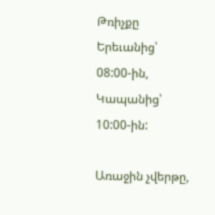Թռիչքը Երեւանից՝ 08:00-ին, Կապանից՝ 10:00-ին:

Առաջին չվերթը,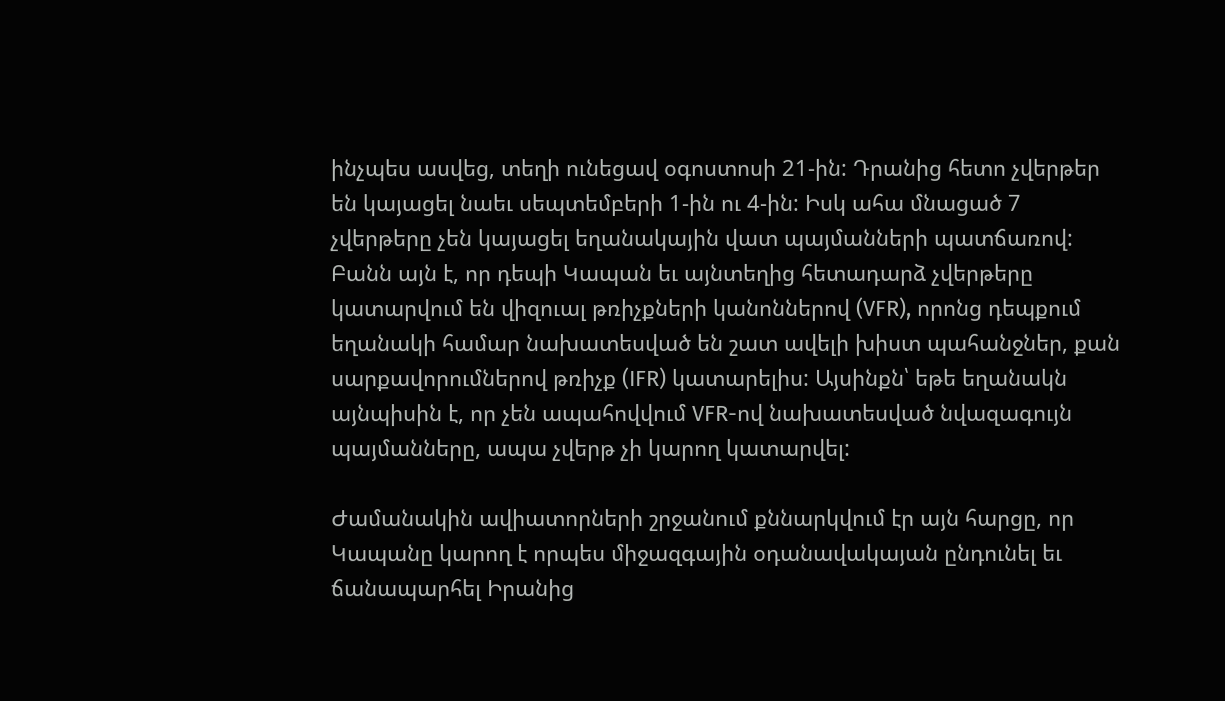ինչպես ասվեց, տեղի ունեցավ օգոստոսի 21-ին: Դրանից հետո չվերթեր են կայացել նաեւ սեպտեմբերի 1-ին ու 4-ին: Իսկ ահա մնացած 7 չվերթերը չեն կայացել եղանակային վատ պայմանների պատճառով: Բանն այն է, որ դեպի Կապան եւ այնտեղից հետադարձ չվերթերը կատարվում են վիզուալ թռիչքների կանոններով (VFR), որոնց դեպքում եղանակի համար նախատեսված են շատ ավելի խիստ պահանջներ, քան սարքավորումներով թռիչք (IFR) կատարելիս: Այսինքն՝ եթե եղանակն այնպիսին է, որ չեն ապահովվում VFR-ով նախատեսված նվազագույն պայմանները, ապա չվերթ չի կարող կատարվել:

Ժամանակին ավիատորների շրջանում քննարկվում էր այն հարցը, որ Կապանը կարող է որպես միջազգային օդանավակայան ընդունել եւ ճանապարհել Իրանից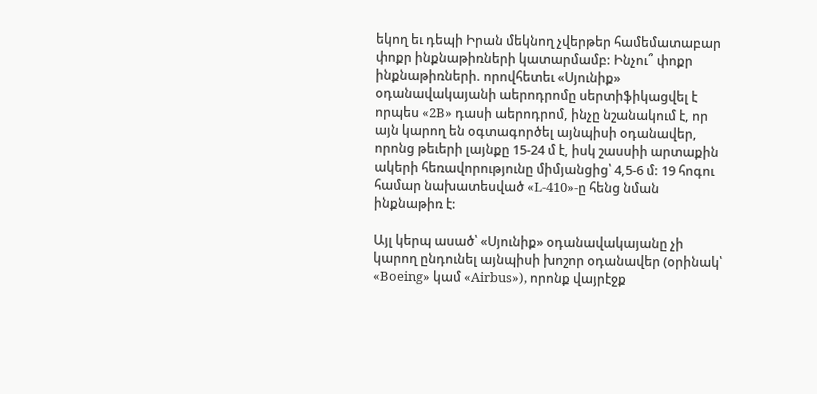եկող եւ դեպի Իրան մեկնող չվերթեր համեմատաբար փոքր ինքնաթիռների կատարմամբ: Ինչու՞ փոքր ինքնաթիռների. որովհետեւ «Սյունիք» օդանավակայանի աերոդրոմը սերտիֆիկացվել է որպես «2B» դասի աերոդրոմ, ինչը նշանակում է, որ այն կարող են օգտագործել այնպիսի օդանավեր, որոնց թեւերի լայնքը 15-24 մ է, իսկ շասսիի արտաքին ակերի հեռավորությունը միմյանցից՝ 4,5-6 մ: 19 հոգու համար նախատեսված «L-410»-ը հենց նման ինքնաթիռ է:

Այլ կերպ ասած՝ «Սյունիք» օդանավակայանը չի կարող ընդունել այնպիսի խոշոր օդանավեր (օրինակ՝ «Boeing» կամ «Airbus»), որոնք վայրէջք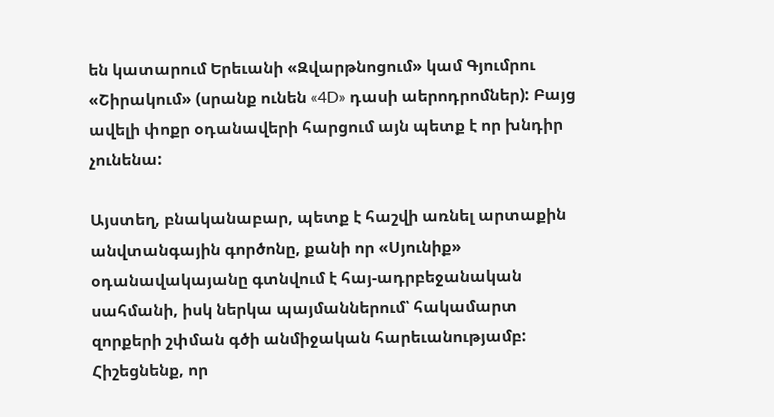են կատարում Երեւանի «Զվարթնոցում» կամ Գյումրու «Շիրակում» (սրանք ունեն «4D» դասի աերոդրոմներ): Բայց ավելի փոքր օդանավերի հարցում այն պետք է որ խնդիր չունենա:

Այստեղ, բնականաբար, պետք է հաշվի առնել արտաքին անվտանգային գործոնը, քանի որ «Սյունիք» օդանավակայանը գտնվում է հայ-ադրբեջանական սահմանի, իսկ ներկա պայմաններում՝ հակամարտ զորքերի շփման գծի անմիջական հարեւանությամբ: Հիշեցնենք, որ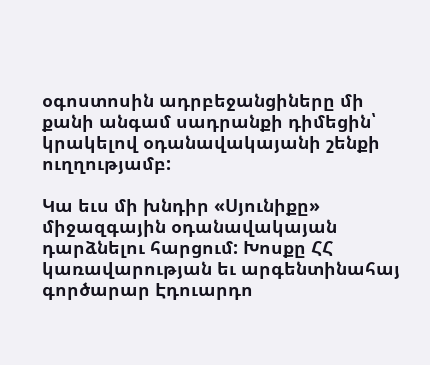օգոստոսին ադրբեջանցիները մի քանի անգամ սադրանքի դիմեցին՝ կրակելով օդանավակայանի շենքի ուղղությամբ:

Կա եւս մի խնդիր «Սյունիքը» միջազգային օդանավակայան դարձնելու հարցում: Խոսքը ՀՀ կառավարության եւ արգենտինահայ գործարար Էդուարդո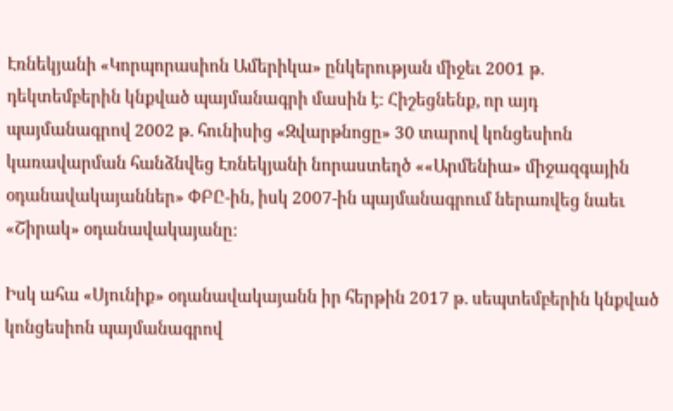Էռնեկյանի «Կորպորասիոն Ամերիկա» ընկերության միջեւ 2001 թ. դեկտեմբերին կնքված պայմանագրի մասին է: Հիշեցնենք, որ այդ պայմանագրով 2002 թ. հունիսից «Զվարթնոցը» 30 տարով կոնցեսիոն կառավարման հանձնվեց Էռնեկյանի նորաստեղծ ««Արմենիա» միջազգային օդանավակայաններ» ՓԲԸ-ին, իսկ 2007-ին պայմանագրում ներառվեց նաեւ «Շիրակ» օդանավակայանը:

Իսկ ահա «Սյունիք» օդանավակայանն իր հերթին 2017 թ. սեպտեմբերին կնքված կոնցեսիոն պայմանագրով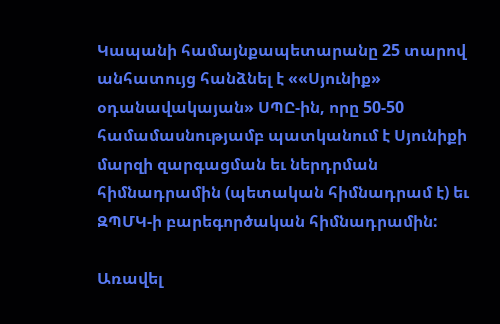Կապանի համայնքապետարանը 25 տարով անհատույց հանձնել է ««Սյունիք» օդանավակայան» ՍՊԸ-ին, որը 50-50 համամասնությամբ պատկանում է Սյունիքի մարզի զարգացման եւ ներդրման հիմնադրամին (պետական հիմնադրամ է) եւ ԶՊՄԿ-ի բարեգործական հիմնադրամին:

Առավել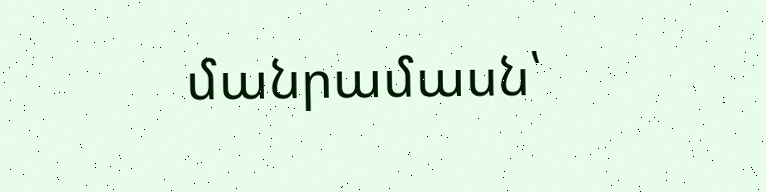մանրամասն՝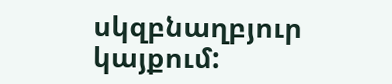սկզբնաղբյուր կայքում: